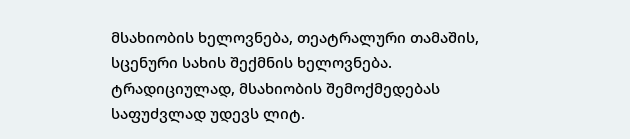მსახიობის ხელოვნება, თეატრალური თამაშის, სცენური სახის შექმნის ხელოვნება. ტრადიციულად, მსახიობის შემოქმედებას საფუძვლად უდევს ლიტ.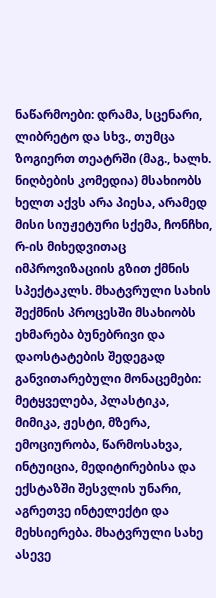ნაწარმოები: დრამა, სცენარი, ლიბრეტო და სხვ., თუმცა ზოგიერთ თეატრში (მაგ., ხალხ. ნიღბების კომედია) მსახიობს ხელთ აქვს არა პიესა, არამედ მისი სიუჟეტური სქემა, ჩონჩხი, რ-ის მიხედვითაც იმპროვიზაციის გზით ქმნის სპექტაკლს. მხატვრული სახის შექმნის პროცესში მსახიობს ეხმარება ბუნებრივი და დაოსტატების შედეგად განვითარებული მონაცემები: მეტყველება, პლასტიკა, მიმიკა, ჟესტი, მზერა, ემოციურობა, წარმოსახვა, ინტუიცია, მედიტირებისა და ექსტაზში შესვლის უნარი, აგრეთვე ინტელექტი და მეხსიერება. მხატვრული სახე ასევე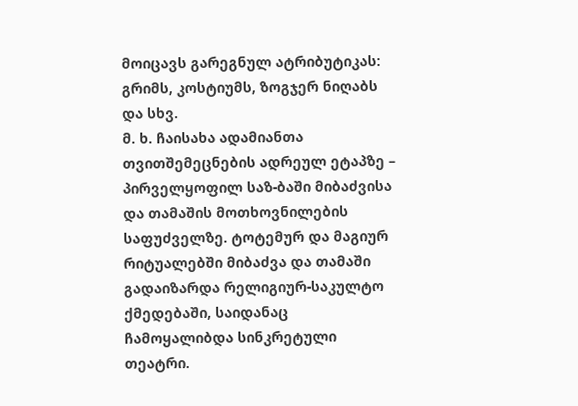მოიცავს გარეგნულ ატრიბუტიკას: გრიმს, კოსტიუმს, ზოგჯერ ნიღაბს და სხვ.
მ. ხ. ჩაისახა ადამიანთა თვითშემეცნების ადრეულ ეტაპზე – პირველყოფილ საზ-ბაში მიბაძვისა და თამაშის მოთხოვნილების საფუძველზე. ტოტემურ და მაგიურ რიტუალებში მიბაძვა და თამაში გადაიზარდა რელიგიურ-საკულტო ქმედებაში, საიდანაც ჩამოყალიბდა სინკრეტული თეატრი.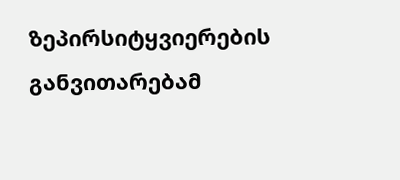ზეპირსიტყვიერების განვითარებამ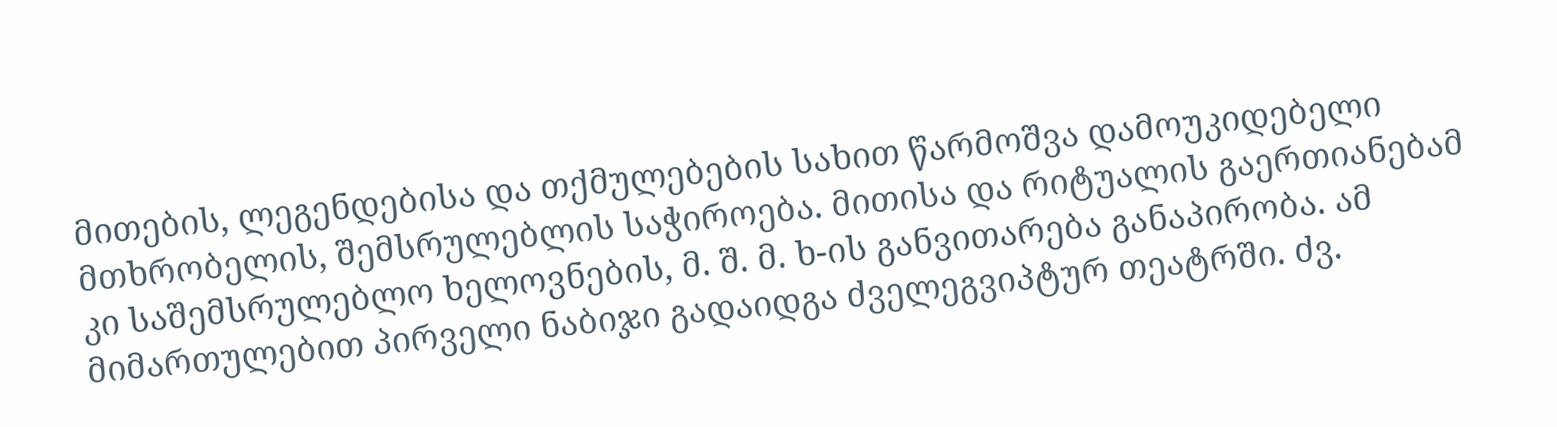მითების, ლეგენდებისა და თქმულებების სახით წარმოშვა დამოუკიდებელი მთხრობელის, შემსრულებლის საჭიროება. მითისა და რიტუალის გაერთიანებამ კი საშემსრულებლო ხელოვნების, მ. შ. მ. ხ-ის განვითარება განაპირობა. ამ მიმართულებით პირველი ნაბიჯი გადაიდგა ძველეგვიპტურ თეატრში. ძვ.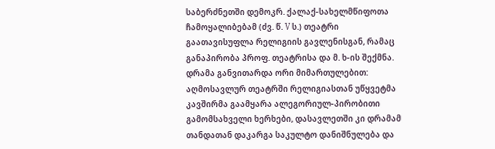საბერძნეთში დემოკრ. ქალაქ-სახელმწიფოთა ჩამოყალიბებამ (ძვ. წ. V ს.) თეატრი გაათავისუფლა რელიგიის გავლენისგან, რამაც განაპირობა პროფ. თეატრისა და მ. ხ-ის შექმნა. დრამა განვითარდა ორი მიმართულებით: აღმოსავლურ თეატრში რელიგიასთან უწყვეტმა კავშირმა გაამყარა ალეგორიულ-პირობითი გამომსახველი ხერხები, დასავლეთში კი დრამამ თანდათან დაკარგა საკულტო დანიშნულება და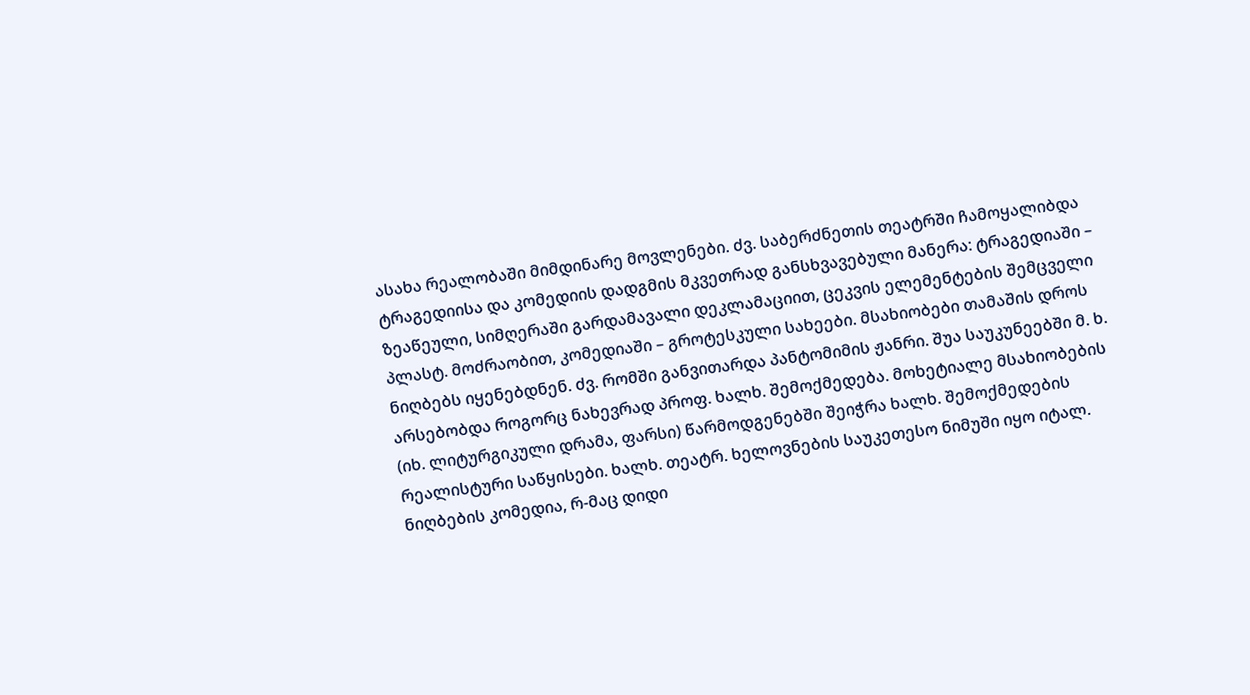ასახა რეალობაში მიმდინარე მოვლენები. ძვ. საბერძნეთის თეატრში ჩამოყალიბდა ტრაგედიისა და კომედიის დადგმის მკვეთრად განსხვავებული მანერა: ტრაგედიაში – ზეაწეული, სიმღერაში გარდამავალი დეკლამაციით, ცეკვის ელემენტების შემცველი პლასტ. მოძრაობით, კომედიაში – გროტესკული სახეები. მსახიობები თამაშის დროს ნიღბებს იყენებდნენ. ძვ. რომში განვითარდა პანტომიმის ჟანრი. შუა საუკუნეებში მ. ხ. არსებობდა როგორც ნახევრად პროფ. ხალხ. შემოქმედება. მოხეტიალე მსახიობების (იხ. ლიტურგიკული დრამა, ფარსი) წარმოდგენებში შეიჭრა ხალხ. შემოქმედების რეალისტური საწყისები. ხალხ. თეატრ. ხელოვნების საუკეთესო ნიმუში იყო იტალ. ნიღბების კომედია, რ-მაც დიდი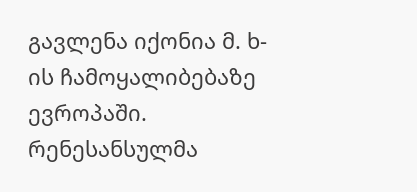გავლენა იქონია მ. ხ-ის ჩამოყალიბებაზე ევროპაში. რენესანსულმა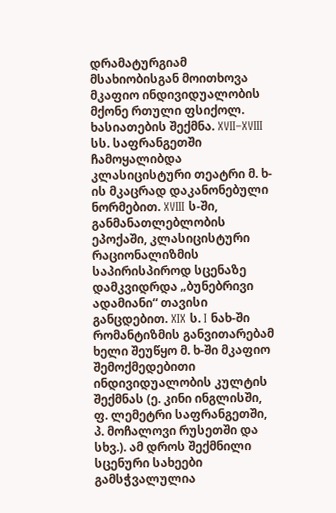დრამატურგიამ მსახიობისგან მოითხოვა მკაფიო ინდივიდუალობის მქონე რთული ფსიქოლ. ხასიათების შექმნა. XVII–XVIII სს. საფრანგეთში ჩამოყალიბდა კლასიცისტური თეატრი მ. ხ-ის მკაცრად დაკანონებული ნორმებით. XVIII ს-ში, განმანათლებლობის ეპოქაში, კლასიცისტური რაციონალიზმის საპირისპიროდ სცენაზე დამკვიდრდა „ბუნებრივი ადამიანი“ თავისი განცდებით. XIX ს. I ნახ-ში რომანტიზმის განვითარებამ ხელი შეუწყო მ. ხ-ში მკაფიო შემოქმედებითი ინდივიდუალობის კულტის შექმნას (ე. კინი ინგლისში, ფ. ლემეტრი საფრანგეთში, პ. მოჩალოვი რუსეთში და სხვ.). ამ დროს შექმნილი სცენური სახეები გამსჭვალულია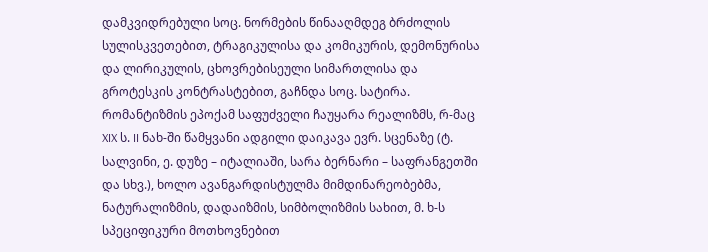დამკვიდრებული სოც. ნორმების წინააღმდეგ ბრძოლის სულისკვეთებით, ტრაგიკულისა და კომიკურის, დემონურისა და ლირიკულის, ცხოვრებისეული სიმართლისა და გროტესკის კონტრასტებით, გაჩნდა სოც. სატირა. რომანტიზმის ეპოქამ საფუძველი ჩაუყარა რეალიზმს, რ-მაც XIX ს. II ნახ-ში წამყვანი ადგილი დაიკავა ევრ. სცენაზე (ტ. სალვინი, ე. დუზე – იტალიაში, სარა ბერნარი – საფრანგეთში და სხვ.), ხოლო ავანგარდისტულმა მიმდინარეობებმა, ნატურალიზმის, დადაიზმის, სიმბოლიზმის სახით, მ. ხ-ს სპეციფიკური მოთხოვნებით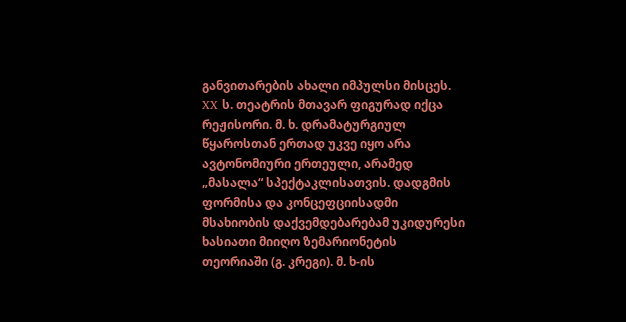განვითარების ახალი იმპულსი მისცეს.
XX ს. თეატრის მთავარ ფიგურად იქცა რეჟისორი. მ. ხ. დრამატურგიულ წყაროსთან ერთად უკვე იყო არა ავტონომიური ერთეული, არამედ „მასალა“ სპექტაკლისათვის. დადგმის ფორმისა და კონცეფციისადმი მსახიობის დაქვემდებარებამ უკიდურესი ხასიათი მიიღო ზემარიონეტის თეორიაში (გ. კრეგი). მ. ხ-ის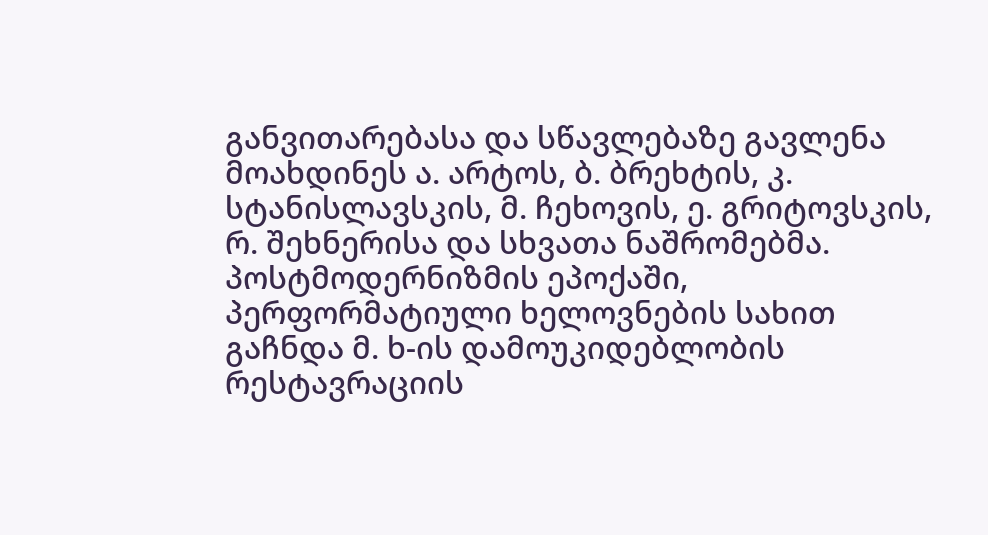განვითარებასა და სწავლებაზე გავლენა მოახდინეს ა. არტოს, ბ. ბრეხტის, კ. სტანისლავსკის, მ. ჩეხოვის, ე. გრიტოვსკის, რ. შეხნერისა და სხვათა ნაშრომებმა. პოსტმოდერნიზმის ეპოქაში, პერფორმატიული ხელოვნების სახით გაჩნდა მ. ხ-ის დამოუკიდებლობის რესტავრაციის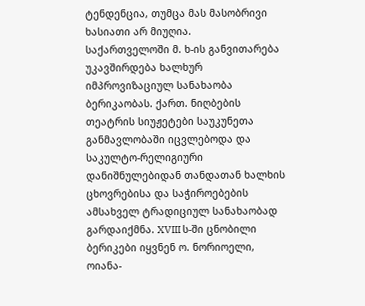ტენდენცია, თუმცა მას მასობრივი ხასიათი არ მიუღია.
საქართველოში მ. ხ-ის განვითარება უკავშირდება ხალხურ იმპროვიზაციულ სანახაობა ბერიკაობას. ქართ. ნიღბების თეატრის სიუჟეტები საუკუნეთა განმავლობაში იცვლებოდა და საკულტო-რელიგიური დანიშნულებიდან თანდათან ხალხის ცხოვრებისა და საჭიროებების ამსახველ ტრადიციულ სანახაობად გარდაიქმნა. XVIII ს-ში ცნობილი ბერიკები იყვნენ ო. ნორიოელი, ოიანა-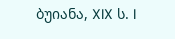ბუიანა, XIX ს. I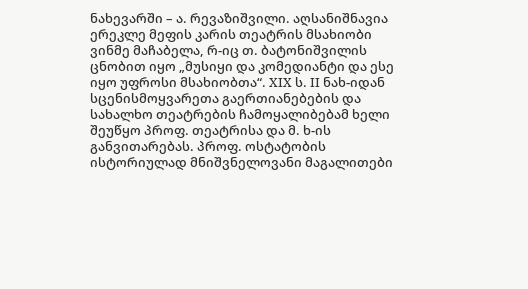ნახევარში – ა. რევაზიშვილი. აღსანიშნავია ერეკლე მეფის კარის თეატრის მსახიობი ვინმე მაჩაბელა, რ-იც თ. ბატონიშვილის ცნობით იყო „მუსიყი და კომედიანტი და ესე იყო უფროსი მსახიობთა“. XIX ს. II ნახ-იდან სცენისმოყვარეთა გაერთიანებების და სახალხო თეატრების ჩამოყალიბებამ ხელი შეუწყო პროფ. თეატრისა და მ. ხ-ის განვითარებას. პროფ. ოსტატობის ისტორიულად მნიშვნელოვანი მაგალითები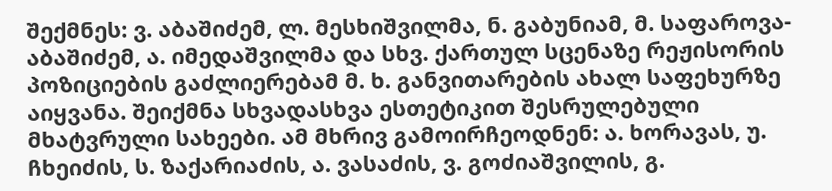შექმნეს: ვ. აბაშიძემ, ლ. მესხიშვილმა, ნ. გაბუნიამ, მ. საფაროვა-აბაშიძემ, ა. იმედაშვილმა და სხვ. ქართულ სცენაზე რეჟისორის პოზიციების გაძლიერებამ მ. ხ. განვითარების ახალ საფეხურზე აიყვანა. შეიქმნა სხვადასხვა ესთეტიკით შესრულებული მხატვრული სახეები. ამ მხრივ გამოირჩეოდნენ: ა. ხორავას, უ. ჩხეიძის, ს. ზაქარიაძის, ა. ვასაძის, ვ. გოძიაშვილის, გ.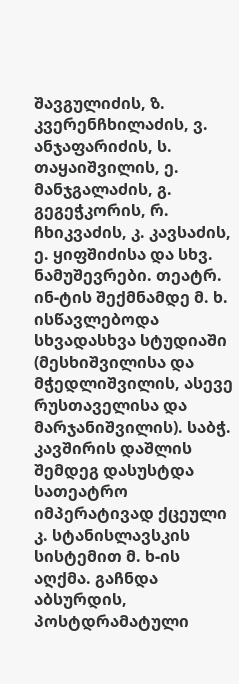შავგულიძის, ზ. კვერენჩხილაძის, ვ. ანჯაფარიძის, ს. თაყაიშვილის, ე. მანჯგალაძის, გ. გეგეჭკორის, რ. ჩხიკვაძის, კ. კავსაძის, ე. ყიფშიძისა და სხვ. ნამუშევრები. თეატრ. ინ-ტის შექმნამდე მ. ხ. ისწავლებოდა სხვადასხვა სტუდიაში (მესხიშვილისა და მჭედლიშვილის, ასევე რუსთაველისა და მარჯანიშვილის). საბჭ. კავშირის დაშლის შემდეგ დასუსტდა სათეატრო იმპერატივად ქცეული კ. სტანისლავსკის სისტემით მ. ხ-ის აღქმა. გაჩნდა აბსურდის, პოსტდრამატული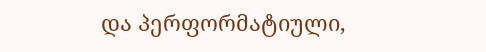და პერფორმატიული,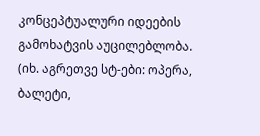კონცეპტუალური იდეების გამოხატვის აუცილებლობა. (იხ. აგრეთვე სტ-ები: ოპერა, ბალეტი,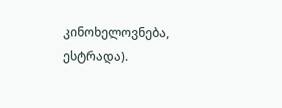კინოხელოვნება, ესტრადა).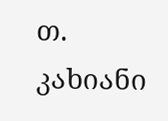თ. კახიანი